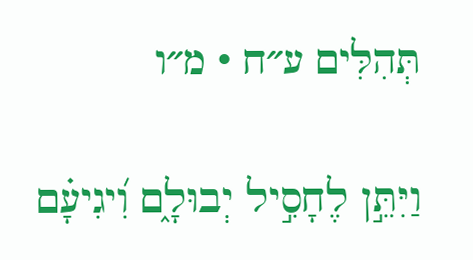תְּהִלִּים ע״ח · מ״ו

וַיִּתֵּ֣ן לֶחָסִ֣יל יְבוּלָ֑ם וִ֝יגִיעָ֗ם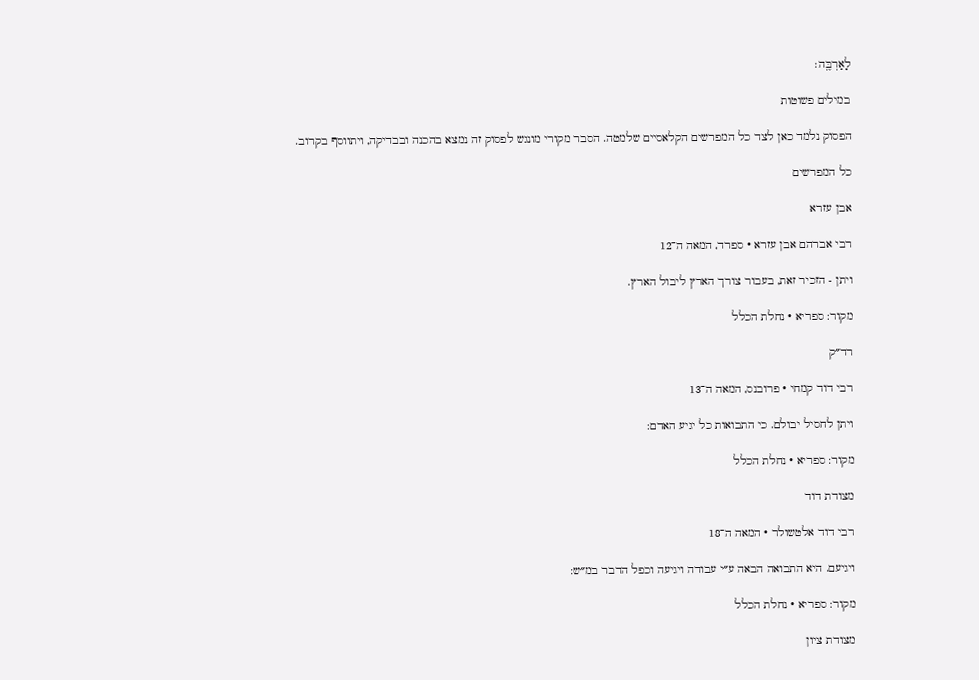לָאַרְבֶּֽה׃

במילים פשוטות

הפסוק נלמד כאן לצד כל המפרשים הקלאסיים שלמטה. הסבר מקורי מונגש לפסוק זה נמצא בהכנה ובבדיקה, ויתווסף בקרוב.

כל המפרשים

אבן עזרא

רבי אברהם אבן עזרא · ספרד, המאה ה־12

ויתן - הזכיר זאת, בעבור צורך הארץ ליבול הארץ.

מקור: ספריא · נחלת הכלל

רד״ק

רבי דוד קמחי · פרובנס, המאה ה־13

ויתן לחסיל יבולם. כי התבואות כל יגיע האדם:

מקור: ספריא · נחלת הכלל

מצודת דוד

רבי דוד אלטשולר · המאה ה־18

ויגיעם. היא התבואה הבאה ע״י עבודה ויגיעה וכפל הדבר במ״ש:

מקור: ספריא · נחלת הכלל

מצודת ציון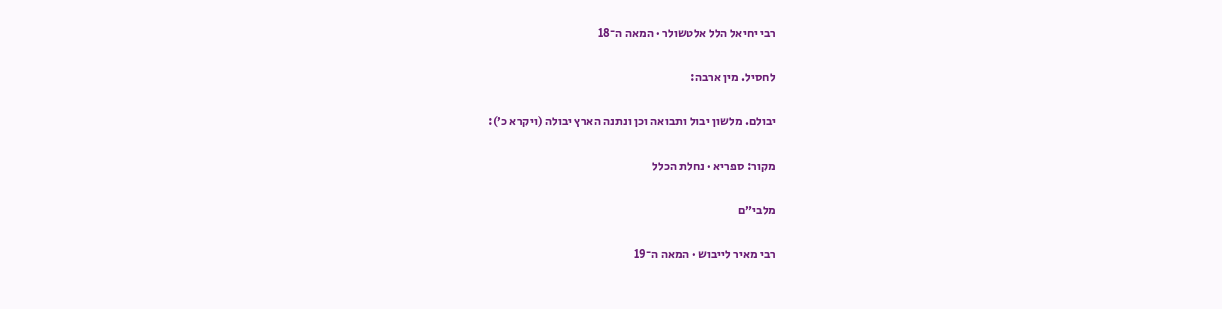רבי יחיאל הלל אלטשולר · המאה ה־18

לחסיל. מין ארבה:

יבולם. מלשון יבול ותבואה וכן ונתנה הארץ יבולה (ויקרא כ׳):

מקור: ספריא · נחלת הכלל

מלבי״ם

רבי מאיר לייבוש · המאה ה־19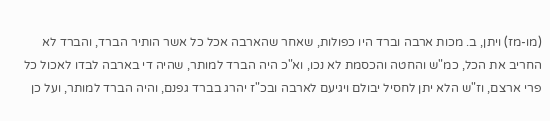(מו-מז) ויתן, ב. מכות ארבה וברד היו כפולות, שאחר שהארבה אכל כל אשר הותיר הברד, והברד לא החריב את הכל, כמ"ש והחטה והכסמת לא נכו, וא"כ היה הברד למותר, שהיה די בארבה לבדו לאכול כל פרי ארצם, וז"ש הלא יתן לחסיל יבולם ויגיעם לארבה ובכ"ז יהרג בברד גפנם, והיה הברד למותר, ועל כן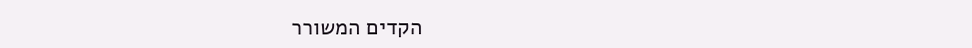הקדים המשורר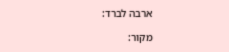ארבה לברד:

מקור: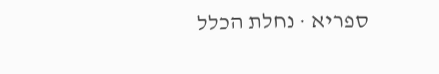ספריא · נחלת הכלל